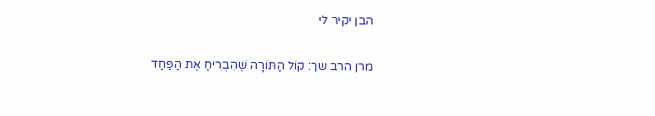הבן יקיר לי

מרן הרב שך: קוֹל הַתּוֹרָה שֶׁהִבְרִיחַ אֶת הַפַּחַד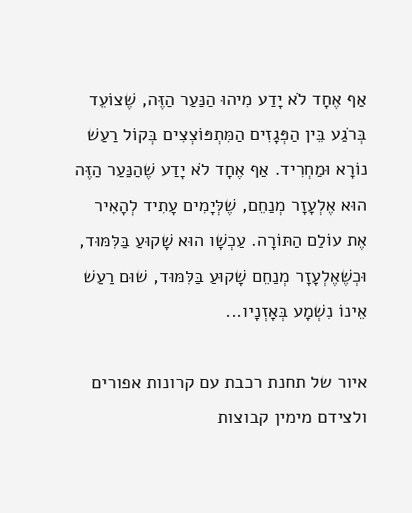אַף אֶחָד לֹא יָדַע מִיהוּ הַנַּעַר הַזֶּה, שֶׁצוֹעֵד בְּרֹגַע בֵּין הַפְּגָזִים הַמִּתְפּוֹצְצִים בְּקוֹל רַעַשׁ נוֹרָא וּמַחְרִיד. אַף אֶחָד לֹא יָדַע שֶׁהַנַּעַר הַזֶּה הוּא אֶלְעָזָר מְנַחֵם, שֶׁלְּיָמִים עָתִיד לְהָאִיר אֶת עוֹלַם הַתּוֹרָה. עַכְשָׁו הוּא שָׁקוּעַ בַּלִּמּוּד, וּכְשֶׁאֶלְעָזָר מְנַחֵם שָׁקוּעַ בַּלִּמּוּד, שׁוּם רַעַשׁ אֵינוֹ נִשְׁמָע בְּאָזְנָיו...

איור של תחנת רכבת עם קרונות אפורים ולצידם מימין קבוצות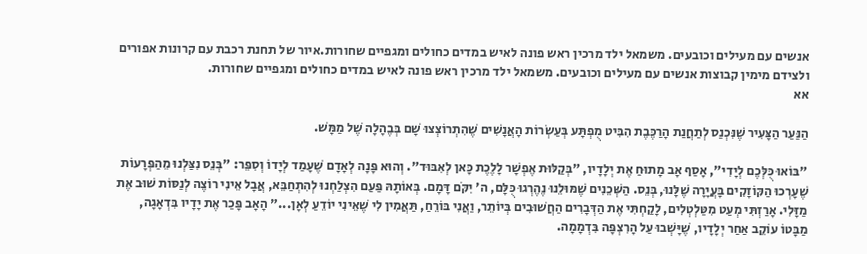אנשים עם מעילים וכובעים. משמאל ילד מרכין ראש פונה לאיש במדים כחולים ומגפיים שחורות.איור של תחנת רכבת עם קרונות אפורים ולצידם מימין קבוצות אנשים עם מעילים וכובעים. משמאל ילד מרכין ראש פונה לאיש במדים כחולים ומגפיים שחורות.
אא

הַנַּעַר הַצָּעִיר שֶׁנִּכְנַס לְתַחֲנַת הָרַכֶּבֶת הִבִּיט מֻפְתָּע בְּעַשְׂרוֹת הָאֲנָשִׁים שֶׁהִתְרוֹצְצוּ שָׁם בְּבֶהָלָה שֶׁל מַמָּשׁ.

"בּוֹאוּ כֻּלְּכֶם לְיָדִי", אָסַף אָב מָתוּחַ אֶת יְלָדָיו, "בְּקַלּוּת אֶפְשָׁר לָלֶכֶת כָּאן לְאִבּוּד". וְהוּא פָּנָה לְאָדָם שֶׁעָמַד לְיָדוֹ וְסִפֵּר: "בְּנֵס נִצַּלְנוּ מֵהַפְּרָעוֹת שֶׁעָרְכוּ הַקּוֹזָקִים בָּעֲיָרָה שֶׁלָּנוּ, בְּנֵס. הַשְּׁכֵנִים שֶׁמּוּלֵנוּ נֶהֶרְגוּ כֻּלָּם, ה' יִקֹּם דָּמָם. בְּאוֹתָהּ פַּעַם הִצְלַחְנוּ לְהִתְחַבֵּא, אֲבָל אֵינִי רוֹצֶה לְנַסּוֹת שׁוּב אֶת מַזָּלִי. אָרַזְתִּי מְעַט מִטַּלְטְלִים, לָקַחְתִּי אֶת הַדְּבָרִים הַחֲשׁוּבִים בְּיוֹתֵר, וַאֲנִי בּוֹרֵחַ, תַּאֲמִין לִי שֶׁאֵינִי יוֹדֵעַ לְאָן..." הָאָב פָּכַר אֶת יָדָיו בִּדְאָגָה, מַבָּטוֹ עוֹקֵב אַחַר יְלָדָיו, שֶׁיָּשְׁבוּ עַל הָרִצְפָּה בִּדְמָמָה.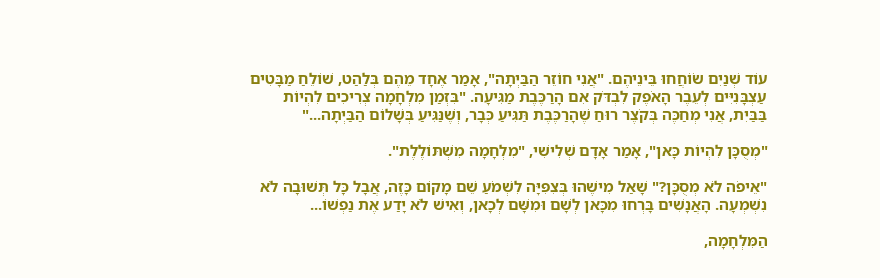עוֹד שְׁנַיִם שׂוֹחֲחוּ בֵּינֵיהֶם. "אֲנִי חוֹזֵר הַבַּיְתָה", אָמַר אֶחָד מֵהֶם בְּלַהַט, שׁוֹלֵחַ מַבָּטִים עַצְבָּנִיִּים לְעֵבֶר הָאֹפֶק לִבְדֹּק אִם הָרַכֶּבֶת מַגִּיעָה. "בִּזְמַן מִלְחָמָה צְרִיכִים לִהְיוֹת בַּבַּיִת, אֲנִי מְחַכֶּה בְּקֹצֶר רוּחַ שֶׁהָרַכֶּבֶת תַּגִּיעַ כְּבָר, וְשֶׁנַּגִּיעַ בְּשָׁלוֹם הַבַּיְתָה..."

"מְסֻכָּן לִהְיוֹת כָּאן", אָמַר אָדָם שְׁלִישִׁי, "מִלְחָמָה מִשְׁתּוֹלֶלֶת".

"אֵיפֹה לֹא מְסֻכָּן?" שָׁאַל מִישֶׁהוּ בְּצִפִּיָּה לִשְׁמֹעַ שֵׁם מָקוֹם כָּזֶה, אֲבָל כָּל תְּשׁוּבָה לֹא נִשְׁמְעָה. הָאֲנָשִׁים בָּרְחוּ מִכָּאן לְשָׁם וּמִשָּׁם לְכָאן, וְאִישׁ לֹא יָדַע אֶת נַפְשׁוֹ...

הַמִּלְחָמָה,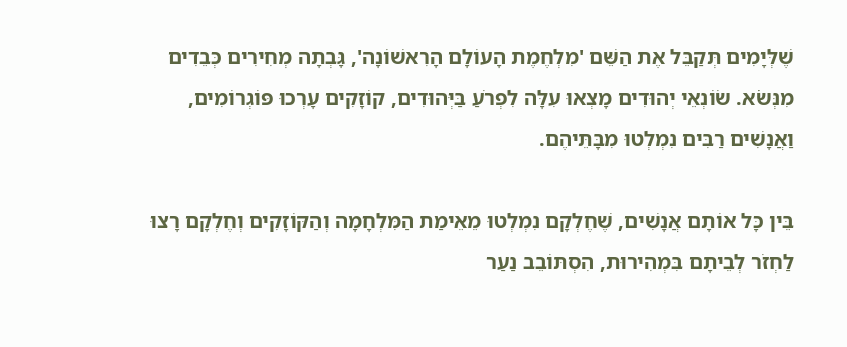שֶׁלְּיָמִים תְּקַבֵּל אֶת הַשֵּׁם 'מִלְחֶמֶת הָעוֹלָם הָרִאשׁוֹנָה', גָּבְתָה מְחִירִים כְּבֵדִים מִנְּשֹׂא. שׂוֹנְאֵי יְהוּדִים מָצְאוּ עִלָּה לִפְרֹעַ בַּיְּהוּדִים, קוֹזָקִים עָרְכוּ פּוֹגְרוֹמִים, וַאֲנָשִׁים רַבִּים נִמְלְטוּ מִבָּתֵּיהֶם.

בֵּין כָּל אוֹתָם אֲנָשִׁים, שֶׁחֶלְקָם נִמְלְטוּ מֵאֵימַת הַמִּלְחָמָה וְהַקּוֹזָקִים וְחֶלְקָם רָצוּ לַחְזֹר לְבֵיתָם בִּמְהִירוּת, הִסְתּוֹבֵב נַעַר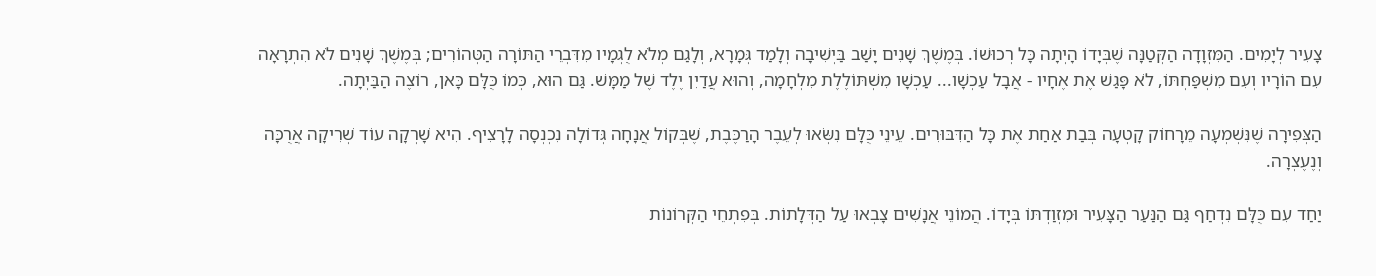צָעִיר לְיָמִים. הַמִּזְוָדָה הַקְּטַנָּה שֶׁבְּיָדוֹ הָיְתָה כָּל רְכוּשׁוֹ. בְּמֶשֶׁךְ שָׁנִים יָשַׁב בַּיְשִׁיבָה וְלָמַד גְּמָרָא, וְלָגַם מְלֹא לֻגְמָיו מִדִּבְרֵי הַתּוֹרָה הַטְּהוֹרִים; בְּמֶשֶׁךְ שָׁנִים לֹא הִתְרָאָה עִם הוֹרָיו וְעִם מִשְׁפַּחְתּוֹ, לֹא פָּגַשׁ אֶת אֶחָיו - אֲבָל עַכְשָׁו... עַכְשָׁו מִשְׁתּוֹלֶלֶת מִלְחָמָה, וְהוּא עֲדַיִן יֶלֶד שֶׁל מַמָּשׁ. גַּם הוּא, כְּמוֹ כֻּלָּם כָּאן, רוֹצֶה הַבַּיְתָה.

הַצְּפִירָה שֶׁנִּשְׁמְעָה מֵרָחוֹק קָטְעָה בְּבַת אַחַת אֶת כָּל הַדִּבּוּרִים. עֵינֵי כֻּלָּם נִשְּׂאוּ לְעֵבֶר הָרַכֶּבֶת, שֶׁבְּקוֹל אֲנָחָה גְּדוֹלָה נִכְנְסָה לָרָצִיף. הִיא שָׁרְקָה עוֹד שְׁרִיקָה אֲרֻכָּה וְנֶעֶצְרָה.

יַחַד עִם כֻּלָּם נִדְחַף גַּם הַנַּעַר הַצָּעִיר וּמִזְוַדְתּוֹ בְּיָדוֹ. הֲמוֹנֵי אֲנָשִׁים צָבְאוּ עַל הַדְּלָתוֹת. בְּפִתְחֵי הַקְּרוֹנוֹת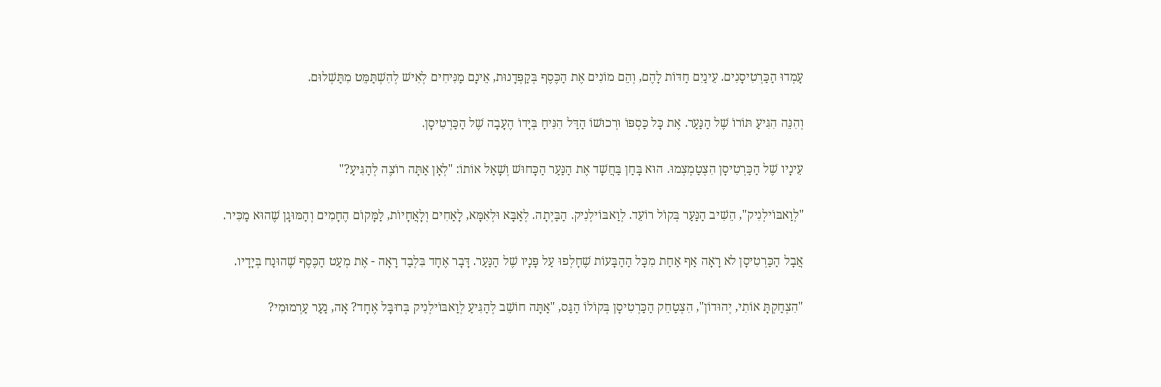עָמְדוּ הַכַּרְטִיסָנִים. עֵינַיִם חַדּוֹת לָהֶם, וְהֵם מוֹנִים אֶת הַכֶּסֶף בְּקַפְּדָנוּת, אֵינָם מַנִּיחִים לְאִישׁ לְהִשְׁתַּמֵּט מִתַּשְׁלוּם.

וְהִנֵּה הִגִּיעַ תּוֹרוֹ שֶׁל הַנַּעַר. אֶת כָּל כַּסְפּוֹ וּרְכוּשׁוֹ הַדַּל הִנִּיחַ בְּיָדוֹ הֶעָבָה שֶׁל הַכַּרְטִיסָן.

עֵינָיו שֶׁל הַכַּרְטִיסָן הִצְטַמְצְמוּ. הוּא בָּחַן בַּחֲשָׁד אֶת הַנַּעַר הַכָּחוּשׁ וְשָׁאַל אוֹתוֹ: "לְאָן אַתָּה רוֹצֶה לְהַגִּיעַ?"

"לְוַאבּוֹילְנִיק", הֵשִׁיב הַנַּעַר בְּקוֹל רוֹעֵד. לְוַאבּוֹילְנִיק. הַבַּיְתָה. לְאַבָּא וּלְאִמָּא, לָאַחִים וְלָאֲחָיוֹת, לַמָּקוֹם הֶחָמִים וְהַמּוּגָן שֶׁהוּא מַכִּיר.

אֲבָל הַכַּרְטִיסָן לא רָאָה אַף אַחַת מִכָּל הַהַבָּעוֹת שֶׁחָלְפוּ עַל פָּנָיו שֶׁל הַנַּעַר. דָּבָר אֶחָד בִּלְבַד רָאָה - אֶת מְעַט הַכֶּסֶף שֶׁהוּנַח בְּיָדָיו.

"הִצְחַקְתָּ אוֹתִי, יְהוּדוֹן", הִצְטַחֵק הַכַּרְטִיסָן בְּקוֹלוֹ הַגַּס, "אַתָּה חוֹשֵׁב לְהַגִּיעַ לְוַאבּוֹילְנִיק בְּרוּבָּל אֶחָד? אָה, נַעַר עַרְמוּמִי?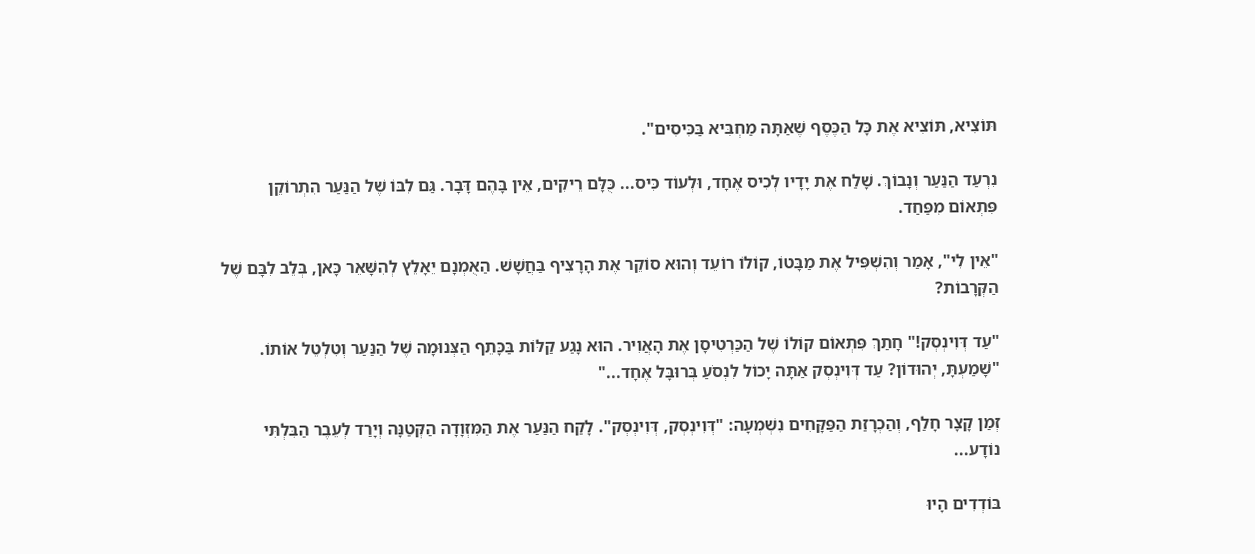תּוֹצִיא, תּוֹצִיא אֶת כָּל הַכֶּסֶף שֶׁאַתָּה מַחְבִּיא בַּכִּיסִים".

נִרְעַד הַנַּעַר וְנָבוֹךְ. שָׁלַח אֶת יָדָיו לְכִיס אֶחָד, וּלְעוֹד כִּיס... כֻּלָּם רֵיקִים, אֵין בָּהֶם דָּבָר. גַּם לִבּוֹ שֶׁל הַנַּעַר הִתְרוֹקֵן פִּתְאוֹם מִפַּחַד.

"אֵין לִי", אָמַר וְהִשְׁפִּיל אֶת מַבָּטוֹ, קוֹלוֹ רוֹעֵד וְהוּא סוֹקֵר אֶת הָרָצִיף בַּחֲשָׁשׁ. הַאֻמְנָם יֵאָלֵץ לְהִשָּׁאֵר כָּאן, בְּלֵב לִבָּם שֶׁל הַקְּרָבוֹת?

"עַד דְּוִינְסְק!" חָתַךְ פִּתְאוֹם קוֹלוֹ שֶׁל הַכַּרְטִיסָן אֶת הָאֲוִיר. הוּא נָגַע קַלּוֹת בַּכָּתֵף הַצְּנוּמָה שֶׁל הַנַּעַר וְטִלְטֵל אוֹתוֹ. "שָׁמַעְתָּ, יְהוּדוֹן? עַד דְּוִינְסְק אַתָּה יָכוֹל לִנְסֹעַ בְּרוּבָּל אֶחָד..."

זְמַן קָצָר חָלַף, וְהַכְרָזַת הַפַּקָּחִים נִשְׁמְעָה: "דְּוִינְסְק, דְּוִינְסְק". לָקַח הַנַּעַר אֶת הַמִּזְוָדָה הַקְּטַנָּה וְיָרַד לְעֵבֶר הַבִּלְתִּי נוֹדָע...

בּוֹדְדִים הָיוּ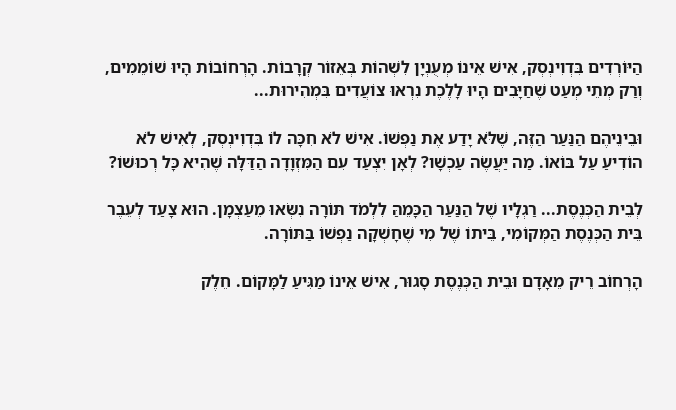הַיּוֹרְדִים בִּדְוִינְסְק, אִישׁ אֵינוֹ מְעֻנְיָן לִשְׁהוֹת בְּאֵזוֹר קְרָבוֹת. הָרְחוֹבוֹת הָיוּ שׁוֹמֵמִים, וְרַק מְתֵי מְעַט שֶׁחַיָּבִים הָיוּ לָלֶכֶת נִרְאוּ צוֹעֲדִים בִּמְהִירוּת...

וּבֵינֵיהֶם הַנַּעַר הַזֶּה, שֶׁלֹּא יָדַע אֶת נַפְשׁוֹ. אִישׁ לֹא חִכָּה לוֹ בִּדְוִינְסְק, לְאִישׁ לֹא הוֹדִיעַ עַל בּוֹאוֹ. מַה יַּעֲשֶׂה עַכְשָׁו? לְאָן יִצְעַד עִם הַמִּזְוָדָה הַדַּלָּה שֶׁהִיא כָּל רְכוּשׁוֹ?

לְבֵית הַכְּנֶסֶת... רַגְלָיו שֶׁל הַנַּעַר הַכָּמֵהַּ לִלְמֹד תּוֹרָה נִשְּׂאוּ מֵעַצְמָן. הוּא צָעַד לְעֵבֶר בֵּית הַכְּנֶסֶת הַמְּקוֹמִי, בֵּיתוֹ שֶׁל מִי שֶׁחָשְׁקָה נַפְשׁוֹ בַּתּוֹרָה.

הָרְחוֹב רֵיק מֵאָדָם וּבֵית הַכְּנֶסֶת סָגוּר, אִישׁ אֵינוֹ מַגִּיעַ לַמָּקוֹם. חֵלֶק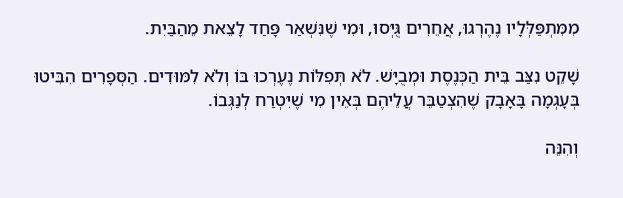מִמִּתְפַּלְּלָיו נֶהֶרְגוּ, אֲחֵרִים גֻּיְּסוּ, וּמִי שֶׁנִּשְׁאַר פָּחַד לָצֵאת מֵהַבַּיִת.

שָׁקֵט נִצַּב בֵּית הַכְּנֶסֶת וּמְבֻיָּשׁ. לֹא תְּפִלּוֹת נֶעֶרְכוּ בּוֹ וְלֹא לִמּוּדִים. הַסְּפָרִים הִבִּיטוּ בְּעָגְמָה בָּאָבָק שֶׁהִצְטַבֵּר עֲלֵיהֶם בְּאֵין מִי שֶׁיִּטְרַח לְנַגְּבוֹ.

וְהִנֵּה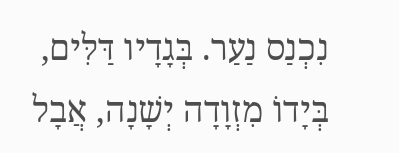נִכְנַס נַעַר. בְּגָדָיו דַּלִּים, בְּיָדוֹ מִזְוָדָה יְשָׁנָה, אֲבָל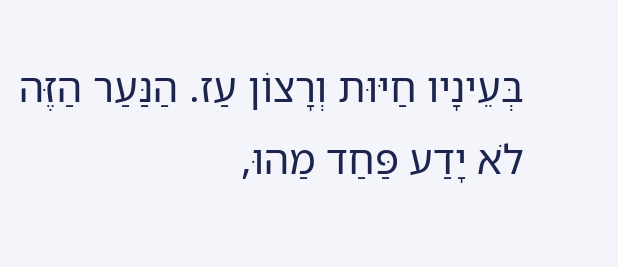בְּעֵינָיו חַיּוּת וְרָצוֹן עַז. הַנַּעַר הַזֶּה לֹא יָדַע פַּחַד מַהוּ,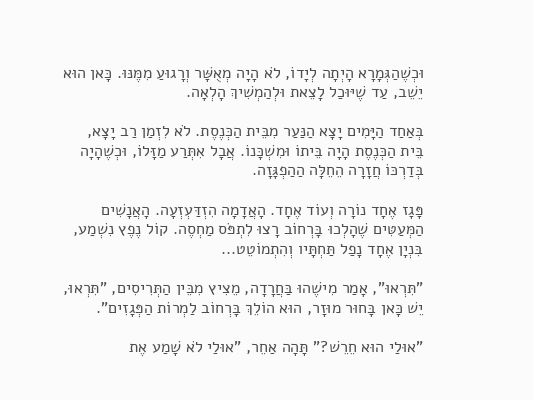וּכְשֶׁהַגְּמָרָא הָיְתָה לְיָדוֹ, לֹא הָיָה מְאֻשָּׁר וְרָגוּעַ מִמֶּנּוּ. כָּאן הוּא יֵשֵׁב, עַד שֶׁיּוּכַל לָצֵאת וּלְהַמְשִׁיךְ הָלְאָה.

בְּאַחַד הַיָּמִים יָצָא הַנַּעַר מִבֵּית הַכְּנֶסֶת. לֹא לִזְמַן רַב יָצָא, בֵּית הַכְּנֶסֶת הָיָה בֵּיתוֹ וּמִשְׁכָּנוֹ. אֲבָל אִתְּרַע מַזָּלוֹ, וּכְשֶׁהָיָה בְּדַרְכּוֹ חֲזָרָה הֵחֵלָּה הַהַפְגָּזָה.

פָּגָז אֶחָד נוֹרָה וְעוֹד אֶחָד. הָאֲדָמָה הִזְדַּעְזְעָה. הָאֲנָשִׁים הַמְּעַטִּים שֶׁהָלְכוּ בָּרְחוֹב רָצוּ לִתְפֹּס מַחְסֶה. קוֹל נֶפֶץ נִשְׁמַע, בִּנְיָן אֶחָד נָפַל תַּחְתָּיו וְהִתְמוֹטֵט...

"תִּרְאוּ", אָמַר מִישֶׁהוּ בַּחֲרָדָה, מֵצִיץ מִבֵּין הַתְּרִיסִים, "תִּרְאוּ, יֵשׁ כָּאן בָּחוּר מוּזָר, הוּא הוֹלֵךְ בָּרְחוֹב לַמְרוֹת הַפְּגָזִים".

"אוּלַי הוּא חֵרֵשׁ?" תָּהָה אַחֵר, "אוּלַי לֹא שָׁמַע אֶת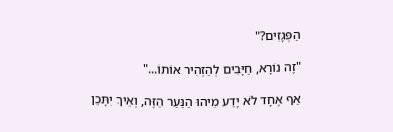הַפְּגָזִים?"

"זֶה נוֹרָא, חַיָּבִים לְהַזְהִיר אוֹתוֹ..."

אַף אֶחָד לֹא יָדַע מִיהוּ הַנַּעַר הַזֶּה, וְאֵיךְ יִתָּכֵן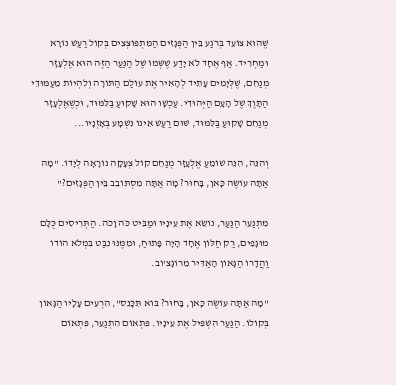שֶׁהוּא צוֹעֵד בְּרֹגַע בֵּין הַפְּגָזִים הַמִּתְפּוֹצְצִים בְּקוֹל רַעַשׁ נוֹרָא וּמַחְרִיד. אַף אֶחָד לֹא יָדַע שֶׁשְּׁמוֹ שֶׁל הַנַּעַר הַזֶּה הוּא אֶלְעָזָר מְנַחֵם, שֶׁלְּיָמִים עָתִיד לְהָאִיר אֶת עוֹלַם הַתּוֹרָה וְלִהְיוֹת מֵעַמּוּדֵי הַתָּוֶךְ שֶׁל הָעָם הַיְּהוּדִי. עַכְשָׁו הוּא שָׁקוּעַ בַּלִּמּוּד, וּכְשֶׁאֶלְעָזָר מְנַחֵם שָׁקוּעַ בַּלִּמּוּד, שׁוּם רַעַשׁ אֵינוֹ נִשְׁמָע בְּאָזְנָיו...

וְהִנֵּה, הִנֵּה שׁוֹמֵעַ אֶלְעָזָר מְנַחֵם קוֹל צְעָקָה נוֹרָאָה לְיָדוֹ. "מָה אַתָּה עוֹשֶׂה כָּאן, בָּחוּר? מָה אַתָּה מִסְתּוֹבֵב בֵּין הַפְּגָזִים?"

מִתְנַעֵר הַנַּעַר, נוֹשֵׂא אֶת עֵינָיו וּמַבִּיט כֹּה וָכֹה. הַתְּרִיסִים כֻּלָּם מוּגָפִים, רַק חַלּוֹן אֶחָד הָיָה פָּתוּחַ, וּמִמֶּנּוּ נִבַּט בִּמְלֹא הוֹדוֹ וַהֲדָרוֹ הַגָּאוֹן הָאַדִּיר מֵרוֹגָצ'וֹב.

"מָה אַתָּה עוֹשֶׂה כָּאן, בָּחוּר? בּוֹא תִּכָּנֵס", הִרְעִים עָלָיו הַגָּאוֹן בְּקוֹלוֹ. הַנַּעַר הִשְׁפִּיל אֶת עֵינָיו. פִּתְאוֹם הִתְנַעֵר, פִּתְאוֹם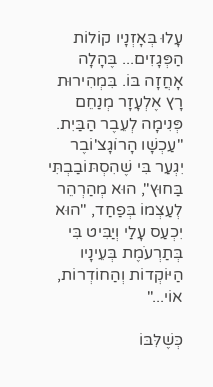עָלוּ בְּאָזְנָיו קוֹלוֹת הַפְּגָזִים... בֶּהָלָה אָחֲזָה בּוֹ. בִּמְהִירוּת רָץ אֶלְעָזָר מְנַחֵם פְּנִימָה לְעֵבֶר הַבַּיִת. "עַכְשָׁו הָרוֹגָצ'וֹבֶר יִגְעַר בִּי שֶׁהִסְתּוֹבַבְתִּי בַּחוּץ", הוּא מְהַרְהֵר לְעַצְמוֹ בְּפַחַד, "הוּא יִכְעַס עָלַי וְיַבִּיט בִּי בְּתַרְעֹמֶת בְּעֵינָיו הַיּוֹקְדוֹת וְהַחוֹדְרוֹת, אוֹי..."

כְּשֶׁלִּבּוֹ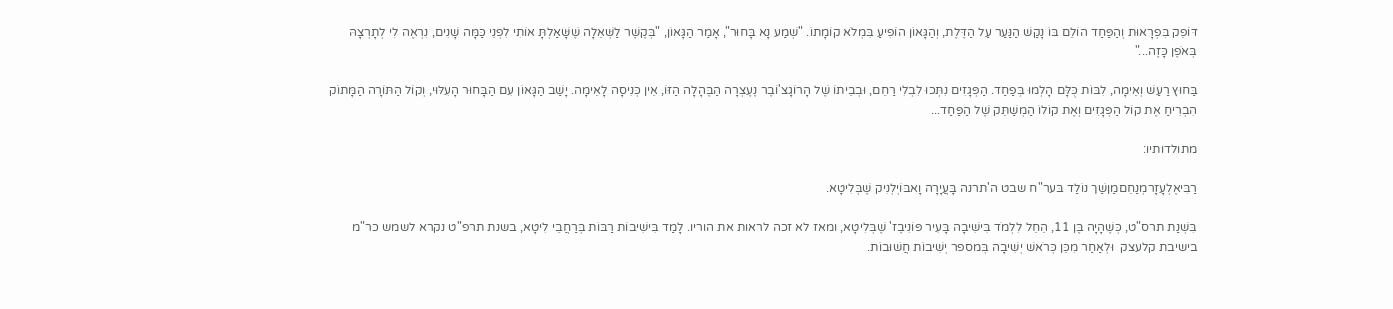דּוֹפֵק בִּפְרָאוּת וְהַפַּחַד הוֹלֵם בּוֹ נָקַשׁ הַנַּעַר עַל הַדֶּלֶת, וְהַגָּאוֹן הוֹפִיעַ בִּמְלֹא קוֹמָתוֹ. "שְׁמַע נָא בָּחוּר", אָמַר הַגָּאוֹן, "בְּקֶשֶׁר לַשְּׁאֵלָה שֶׁשָּׁאַלְתָּ אוֹתִי לִפְנֵי כַּמָּה שָׁנִים, נִרְאֶה לִי לְתָרְצָהּ בְּאֹפֶן כָּזֶה..."

בַּחוּץ רַעַשׁ וְאֵימָה, לִבּוֹת כֻּלָּם הָלְמוּ בְּפַחַד. הַפְּגָזִים נִתְּכוּ לִבְלִי רַחֵם, וּבְבֵיתוֹ שֶׁל הָרוֹגָצ'וֹבֶר נֶעֶצְרָה הַבֶּהָלָה הַזּוֹ, אֵין כְּנִיסָה לָאֵימָה. יָשַׁב הַגָּאוֹן עִם הַבָּחוּר הָעִלּוּי, וְקוֹל הַתּוֹרָה הַמָּתוֹק הִבְרִיחַ אֶת קוֹל הַפְּגָזִים וְאֶת קוֹלוֹ הַמְשַׁתֵּק שֶׁל הַפַּחַד...

מתולדותיו:

רַבִּיאֶלְעָזָרמְנַחֵםמַןשַׁך נוֹלַד בּער"ח שבט ה'תרנה בָּעֲיָרָה וָאבּוֹיְלְנִיק שֶׁבְּלִיטָא.

בִּשְׁנַת תרס"ט, כְּשֶׁהָיָה בֶּן 11, הֵחֵל לִלְמֹד בִּישִׁיבָה בָּעִיר פּוֹנִיבֶז' שֶׁבְּלִיטָא, ומאז לא זכה לראות את הוריו. לָמַד בִּישִׁיבוֹת רַבּוֹת בְּרַחֲבֵי לִיטָא, בשנת תרפ"ט נקרא לשמש כר"מ בישיבת קלעצק  וּלְאַחַר מִכֵּן כְּרֹאשׁ יְשִׁיבָה בְּמספר יְשִׁיבוֹת חֲשׁוּבוֹת.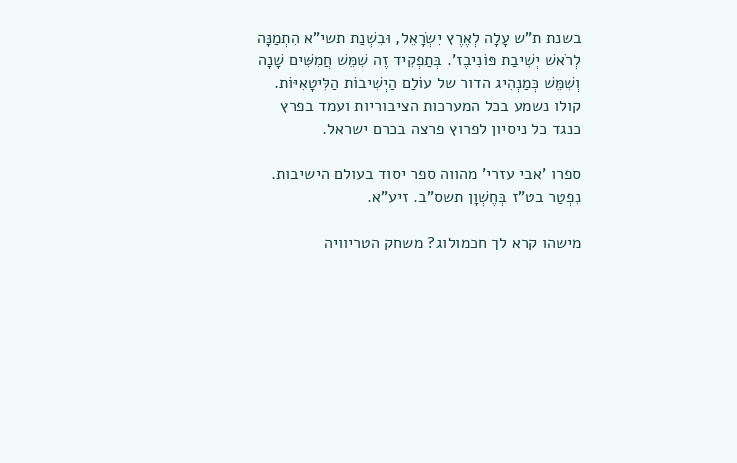בשנת ת"ש עָלָה לְאֶרֶץ יִשְׂרָאֵל, וּבִשְׁנַת תשי"א הִתְמַנָּה לְרֹאשׁ יְשִׁיבַת פּוֹנִיבֶז'. בְּתַפְקִיד זֶה שִׁמֵּשׁ חֲמִשִּׁים שָׁנָה וְשִׁמֵּשׁ כְּמַנְהִיג הדור של עוֹלַם הַיְשִׁיבוֹת הַלִּיטָאִיּוֹת. קולו נשמע בכל המערכות הציבוריות ועמד בפרץ כנגד כל ניסיון לפרוץ פרצה בכרם ישראל.

ספרו 'אבי עזרי' מהווה ספר יסוד בעולם הישיבות. נִפְטַר בט"ז בְּחֶשְׁוָן תשס"ב. זיע"א.

מישהו קרא לך חכמולוג? משחק הטריוויה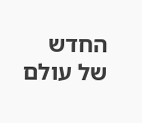החדש של עולם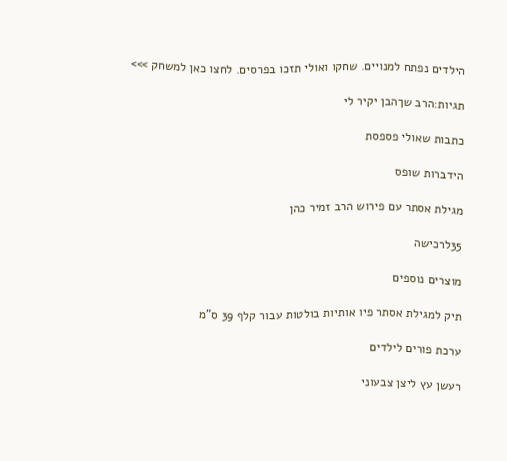הילדים נפתח למנויים. שחקו ואולי תזכו בפרסים. לחצו כאן למשחק >>>

תגיות:הרב שךהבן יקיר לי

כתבות שאולי פספסת

הידברות שופס

מגילת אסתר עם פירוש הרב זמיר כהן

35לרכישה

מוצרים נוספים

תיק למגילת אסתר פיו אותיות בולטות עבור קלף 39 ס"מ

ערכת פורים לילדים

רעשן עץ ליצן צבעוני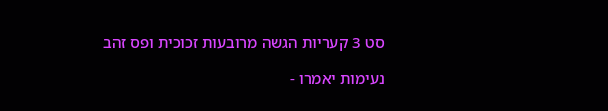סט 3 קעריות הגשה מרובעות זכוכית ופס זהב

נעימות יאמרו -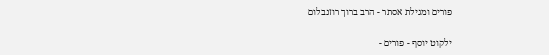פורים ומגילת אסתר - הרב ברוך רוזנבלום

ילקוט יוסף - פורים -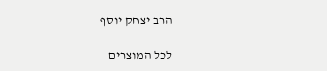הרב יצחק יוסף

לכל המוצרים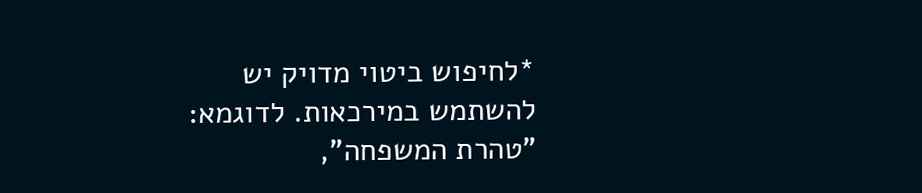*לחיפוש ביטוי מדויק יש להשתמש במירכאות. לדוגמא: "טהרת המשפחה",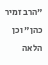"הרב זמיר כהן" וכן הלאה